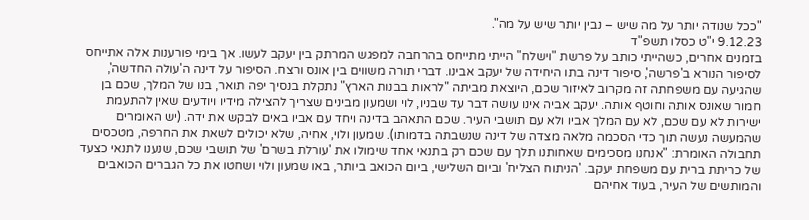"ככל שנודה יותר על מה שיש – נבין יותר שיש על מה".
9.12.23 י"ט כסלו תשפ"ד
בזמנים אחרים, כשהייתי כותב על פרשת "וישלח" הייתי מתייחס בהרחבה למפגש המרתק בין יעקב לעשו. אך בימי פורענות אלה אתייחס לסיפור הנורא ב'פרשה', סיפור דינה בתו היחידה של יעקב אבינו. דברי תורה משווים בין אונס ורצח. הסיפור על דינה ה'עולה החדשה', שהגיעה עם משפחתה זה מקרוב לאיזור שכם, היוצאת מביתה "לראות בבנות הארץ" נתקלת בנסיך יפה תואר, בנו של המלך, שכם בן חמור שאונס אותה וחוטף אותה. יעקב אביה אינו עושה דבר עד שבניו, לוי ושמעון מבינים שצריך להצילה מידיו ויודעים שאין להתעמת ישירות לא עם שכם, לא עם המלך אביו ולא עם תושבי העיר. שכם התאהב בדינה ויחד עם אביו באים לבקש את ידה. (יש האומרים שהמעשה נעשה תוך כדי הסכמה מלאה מצדה של דינה שנשבתה בדמותו). שמעון ולוי, אחיה, שלא יכולים לשאת את החרפה, מטכסים תחבולה האומרת: "אנחנו מסכימים שאחותנו תלך עם שכם רק בתנאי אחד שימולו את 'עורלת בשרם' של תושבי שכם, שנענו לתנאי כצעד של כריתת ברית עם משפחת יעקב. 'הניתוח הצליח' וביום השלישי, ביום הכואב ביותר, באו שמעון ולוי ושחטו את כל הגברים הכואבים והמותשים של העיר, בעוד אחיהם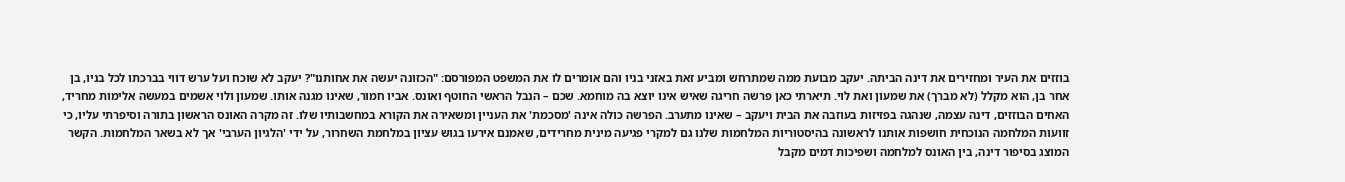בוזזים את העיר ומחזירים את דינה הביתה. יעקב מבועת ממה שמתרחש ומביע זאת באזני בניו והם אומרים לו את המשפט המפורסם: "הכזונה יעשה את אחותנו"? יעקב לא שוכח ועל ערש דווי בברכתו לכל בניו, בן אחר בן, הוא מקלל (לא מברך) את שמעון ואת לוי. תיארתי כאן פרשה חריגה שאיש אינו יוצא בה מוחמא. שכם – הנבל הראשי החוטף ואונס. אביו חמור, שאינו מגנה אותו. שמעון ולוי אשמים במעשה אלימות מחריד, האחים הבוזזים, דינה עצמה, שנהגה בפזיזות בעוזבה את הבית ויעקב – שאינו מתערב. הפרשה כולה אינה 'מסכמת' את העניין ומשאירה את הקורא במחשבותיו שלו. זה מקרה האונס הראשון בתורה וסיפרתי עליו, כי זוועות המלחמה הנוכחית חושפות אותנו לראשונה בהיסטוריות המלחמות שלנו גם למקרי פגיעה מינית מחרידים, שאמנם אירעו בגוש עציון במלחמת השחרור, על ידי 'הלגיון הערבי' אך לא בשאר המלחמות. הקשר המוצג בסיפור דינה, בין האונס למלחמה ושפיכות דמים מקבל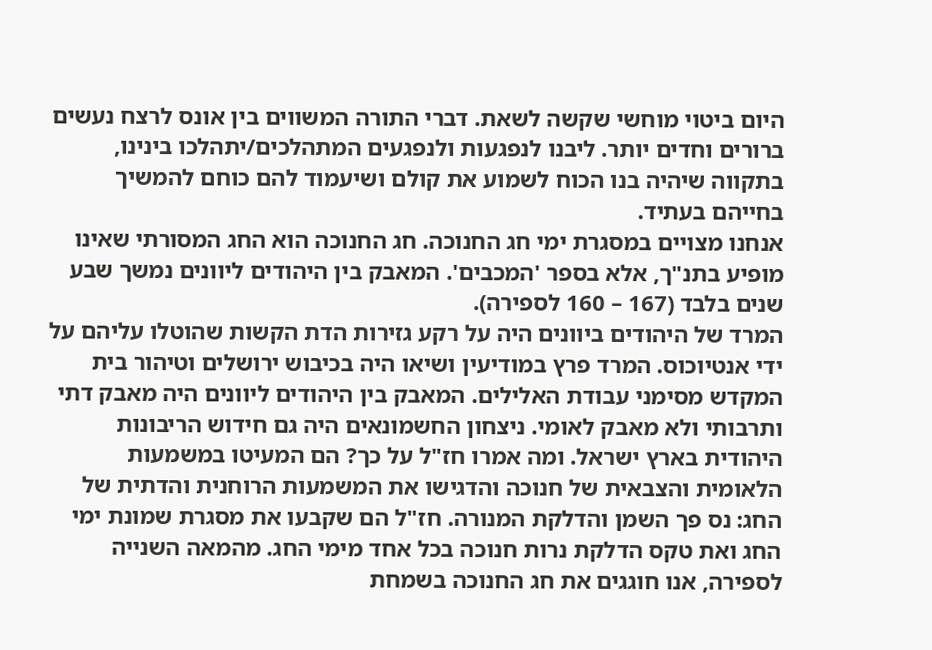היום ביטוי מוחשי שקשה לשאת. דברי התורה המשווים בין אונס לרצח נעשים ברורים וחדים יותר. ליבנו לנפגעות ולנפגעים המתהלכים/יתהלכו בינינו, בתקווה שיהיה בנו הכוח לשמוע את קולם ושיעמוד להם כוחם להמשיך בחייהם בעתיד.
אנחנו מצויים במסגרת ימי חג החנוכה. חג החנוכה הוא החג המסורתי שאינו מופיע בתנ"ך, אלא בספר 'המכבים'. המאבק בין היהודים ליוונים נמשך שבע שנים בלבד (167 – 160 לספירה).
המרד של היהודים ביוונים היה על רקע גזירות הדת הקשות שהוטלו עליהם על ידי אנטיוכוס. המרד פרץ במודיעין ושיאו היה בכיבוש ירושלים וטיהור בית המקדש מסימני עבודת האלילים. המאבק בין היהודים ליוונים היה מאבק דתי ותרבותי ולא מאבק לאומי. ניצחון החשמונאים היה גם חידוש הריבונות היהודית בארץ ישראל. ומה אמרו חז"ל על כך? הם המעיטו במשמעות הלאומית והצבאית של חנוכה והדגישו את המשמעות הרוחנית והדתית של החג: נס פך השמן והדלקת המנורה. חז"ל הם שקבעו את מסגרת שמונת ימי החג ואת טקס הדלקת נרות חנוכה בכל אחד מימי החג. מהמאה השנייה לספירה, אנו חוגגים את חג החנוכה בשמחת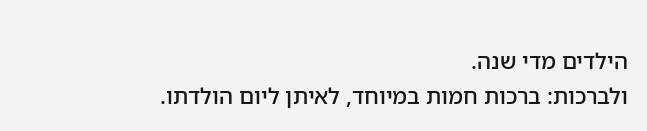הילדים מדי שנה.
ולברכות: ברכות חמות במיוחד, לאיתן ליום הולדתו.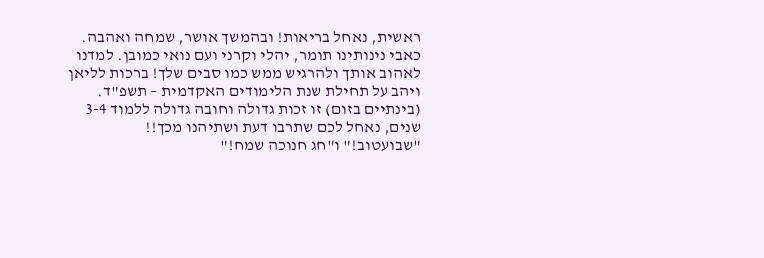ראשית, נאחל בריאות! ובהמשך אושר, שמחה ואהבה. כאבי נינותינו תומר, יהלי וקרני ועם נואי כמובן. למדנו לאהוב אותך ולהרגיש ממש כמו סבים שלך! ברכות לליאן ויהב על תחילת שנת הלימודים האקדמית – תשפ"ד. (בינתיים בזום) זו זכות גדולה וחובה גדולה ללמוד 3-4 שנים, נאחל לכם שתרבו דעת ושתיהנו מכך!!
"שבועטוב!" ו"חג חנוכה שמח!"